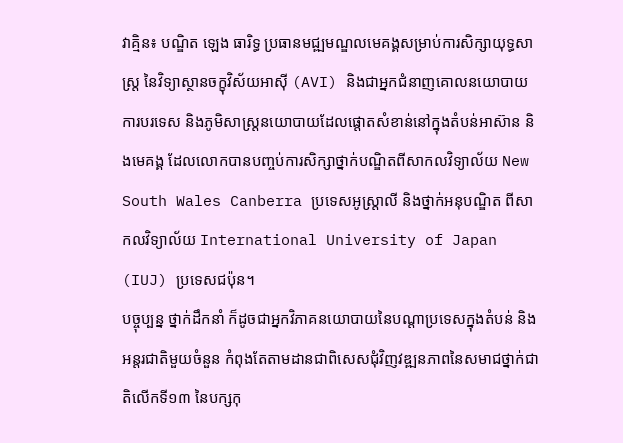វាគ្មិន៖ បណ្ឌិត ឡេង ធារិទ្ធ ប្រធានមជ្ឍមណ្ឌលមេគង្គសម្រាប់ការសិក្សាយុទ្ធសាស្រ្ត នៃវិទ្យាស្ថានចក្ខុវិស័យអាស៊ី (AVI) និងជាអ្នកជំនាញគោលនយោបាយការបរទេស និងភូមិសាស្រ្តនយោបាយដែលផ្តោតសំខាន់នៅក្នុងតំបន់អាស៊ាន និងមេគង្គ ដែលលោកបានបញ្ចប់ការសិក្សាថ្នាក់បណ្ឌិតពីសាកលវិទ្យាល័យ New South Wales Canberra ប្រទេសអូស្រ្តាលី និងថ្នាក់អនុបណ្ឌិត ពីសាកលវិទ្យាល័យ International University of Japan (IUJ) ប្រទេសជប៉ុន។
បច្ចុប្បន្ន ថ្នាក់ដឹកនាំ ក៏ដូចជាអ្នកវិភាគនយោបាយនៃបណ្តាប្រទេសក្នុងតំបន់ និងអន្តរជាតិមួយចំនួន កំពុងតែតាមដានជាពិសេសជុំវិញវឌ្ឍនភាពនៃសមាជថ្នាក់ជាតិលើកទី១៣ នៃបក្សកុ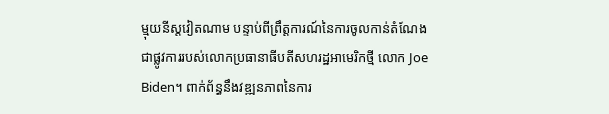ម្មុយនីស្តវៀតណាម បន្ទាប់ពីព្រឹត្តការណ៍នៃការចូលកាន់តំណែងជាផ្លូវការរបស់លោកប្រធានាធីបតីសហរដ្ឋអាមេរិកថ្មី លោក Joe Biden។ ពាក់ព័ន្ធនឹងវឌ្ឍនភាពនៃការ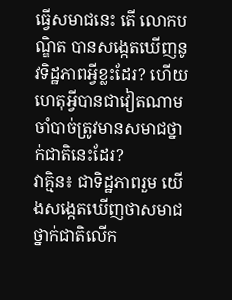ធ្វើសមាជនេះ តើ លោកបណ្ឌិត បានសង្កេតឃើញនូវទិដ្ឋភាពអ្វីខ្លះដែរ? ហើយហេតុអ្វីបានជាវៀតណាមចាំបាច់ត្រូវមានសមាជថ្នាក់ជាតិនេះដែរ?
វាគ្មិន៖ ជាទិដ្ឋភាពរួម យើងសង្កេតឃើញថាសមាជថ្នាក់ជាតិលើក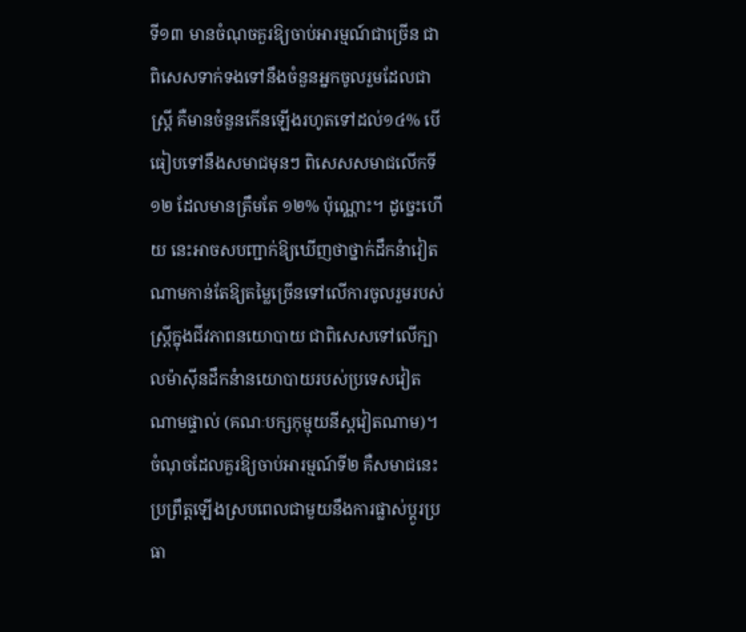ទី១៣ មានចំណុចគួរឱ្យចាប់អារម្មណ៍ជាច្រើន ជាពិសេសទាក់ទងទៅនឹងចំនួនអ្នកចូលរួមដែលជាស្ត្រី គឺមានចំនួនកើនឡើងរហូតទៅដល់១៤% បើធៀបទៅនឹងសមាជមុនៗ ពិសេសសមាជលើកទី១២ ដែលមានត្រឹមតែ ១២% ប៉ុណ្ណោះ។ ដូច្នេះហើយ នេះអាចសបញ្ជាក់ឱ្យឃើញថាថ្នាក់ដឹកនំាវៀតណាមកាន់តែឱ្យតម្លៃច្រើនទៅលើការចូលរួមរបស់ស្រ្ដីក្នុងជីវភាពនយោបាយ ជាពិសេសទៅលើក្បាលម៉ាស៊ីនដឹកនំានយោបាយរបស់ប្រទេសវៀតណាមផ្ទាល់ (គណៈបក្សកុម្មុយនីស្តវៀតណាម)។ ចំណុចដែលគួរឱ្យចាប់អារម្មណ៍ទី២ គឺសមាជនេះប្រព្រឹត្តឡើងស្របពេលជាមួយនឹងការផ្លាស់ប្ដូរប្រធា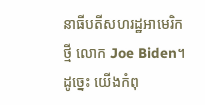នាធីបតីសហរដ្ឋអាមេរិកថ្មី លោក Joe Biden។ ដូច្នេះ យើងកំពុ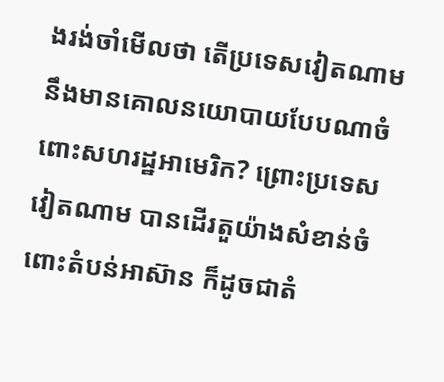ងរង់ចាំមើលថា តើប្រទេសវៀតណាមនឹងមានគោលនយោបាយបែបណាចំពោះសហរដ្ឋអាមេរិក? ព្រោះប្រទេសវៀតណាម បានដើរតួយ៉ាងសំខាន់ចំពោះតំបន់អាស៊ាន ក៏ដូចជាតំ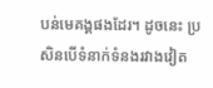បន់មេគង្គផងដែរ។ ដូចនេះ ប្រសិនបើទំនាក់ទំនងរវាងវៀត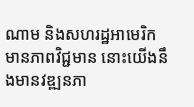ណាម និងសហរដ្ឋអាមេរិកមានភាពវិជ្ជមាន នោះយើងនឹងមានវឌ្ឍនភា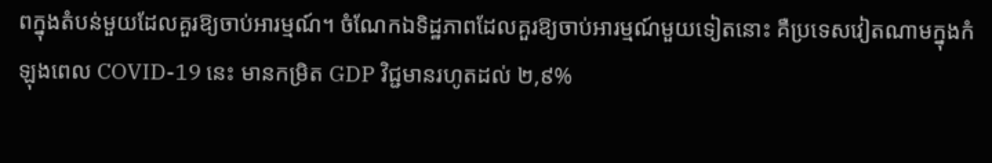ពក្នុងតំបន់មួយដែលគួរឱ្យចាប់អារម្មណ៍។ ចំណែកឯទិដ្ឋភាពដែលគួរឱ្យចាប់អារម្មណ៍មួយទៀតនោះ គឺប្រទេសវៀតណាមក្នុងកំឡុងពេល COVID-19 នេះ មានកម្រិត GDP វិជ្ជមានរហូតដល់ ២,៩%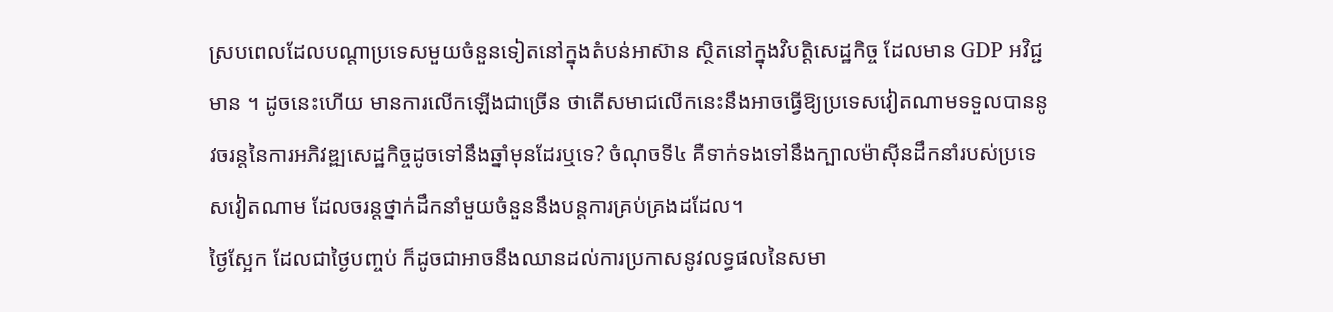ស្របពេលដែលបណ្ដាប្រទេសមួយចំនួនទៀតនៅក្នុងតំបន់អាស៊ាន ស្ថិតនៅក្នុងវិបត្តិសេដ្ឋកិច្ច ដែលមាន GDP អវិជ្ជមាន ។ ដូចនេះហើយ មានការលើកឡើងជាច្រើន ថាតើសមាជលើកនេះនឹងអាចធ្វើឱ្យប្រទេសវៀតណាមទទួលបាននូវចរន្តនៃការអភិវឌ្ឍសេដ្ឋកិច្ចដូចទៅនឹងឆ្នាំមុនដែរឬទេ? ចំណុចទី៤ គឺទាក់ទងទៅនឹងក្បាលម៉ាស៊ីនដឹកនាំរបស់ប្រទេសវៀតណាម ដែលចរន្តថ្នាក់ដឹកនាំមួយចំនួននឹងបន្តការគ្រប់គ្រងដដែល។
ថ្ងៃស្អែក ដែលជាថ្ងៃបញ្ចប់ ក៏ដូចជាអាចនឹងឈានដល់ការប្រកាសនូវលទ្ធផលនៃសមា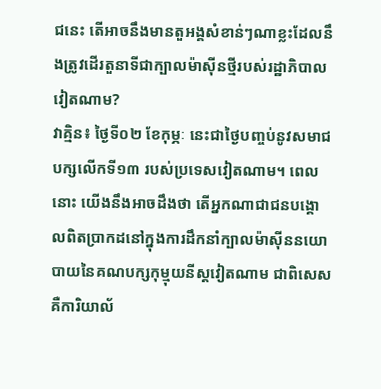ជនេះ តើអាចនឹងមានតួអង្គសំខាន់ៗណាខ្លះដែលនឹងត្រូវដើរតួនាទីជាក្បាលម៉ាស៊ីនថ្មីរបស់រដ្ឋាភិបាលវៀតណាម?
វាគ្មិន៖ ថ្ងៃទី០២ ខែកុម្ភៈ នេះជាថ្ងៃបញ្ចប់នូវសមាជបក្សលើកទី១៣ របស់ប្រទេសវៀតណាម។ ពេលនោះ យើងនឹងអាចដឹងថា តើអ្នកណាជាជនបង្គោលពិតប្រាកដនៅក្នុងការដឹកនាំក្បាលម៉ាស៊ីននយោបាយនៃគណបក្សកុម្មុយនីស្តវៀតណាម ជាពិសេសគឺការិយាល័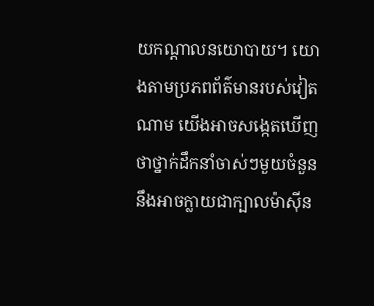យកណ្ដាលនយោបាយ។ យោងតាមប្រភពព័ត៌មានរបស់វៀតណាម យើងអាចសង្កេតឃើញថាថ្នាក់ដឹកនាំចាស់ៗមួយចំនួន នឹងអាចក្លាយជាក្បាលម៉ាស៊ីន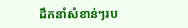ដឹកនាំសំខាន់ៗរប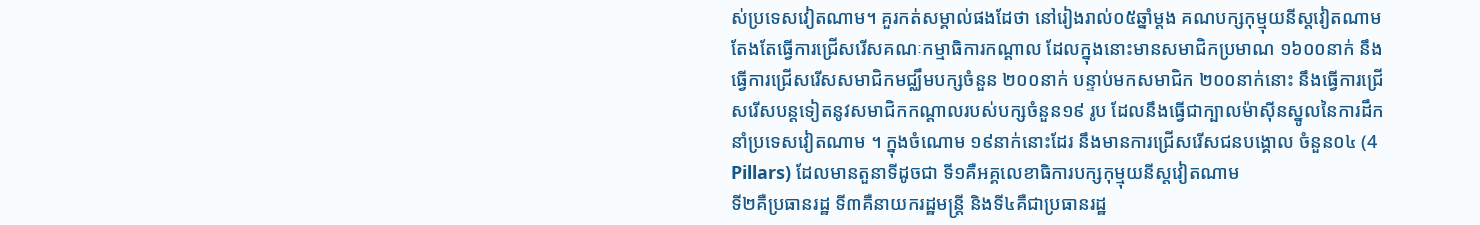ស់ប្រទេសវៀតណាម។ គួរកត់សម្គាល់ផងដែថា នៅរៀងរាល់០៥ឆ្នាំម្ដង គណបក្សកុម្មុយនីស្តវៀតណាមតែងតែធ្វើការជ្រើសរើសគណៈកម្មាធិការកណ្ដាល ដែលក្នុងនោះមានសមាជិកប្រមាណ ១៦០០នាក់ នឹងធ្វើការជ្រើសរើសសមាជិកមជ្ឈឹមបក្សចំនួន ២០០នាក់ បន្ទាប់មកសមាជិក ២០០នាក់នោះ នឹងធ្វើការជ្រើសរើសបន្តទៀតនូវសមាជិកកណ្ដាលរបស់បក្សចំនួន១៩ រូប ដែលនឹងធ្វើជាក្បាលម៉ាស៊ីនស្នូលនៃការដឹកនាំប្រទេសវៀតណាម ។ ក្នុងចំណោម ១៩នាក់នោះដែរ នឹងមានការជ្រើសរើសជនបង្គោល ចំនួន០៤ (4 Pillars) ដែលមានតួនាទីដូចជា ទី១គឺអគ្គលេខាធិការបក្សកុម្មុយនីស្តវៀតណាម
ទី២គឺប្រធានរដ្ឋ ទី៣គឺនាយករដ្ឋមន្ត្រី និងទី៤គឺជាប្រធានរដ្ឋ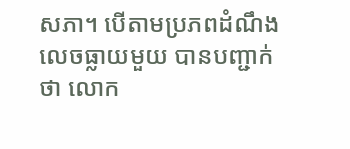សភា។ បើតាមប្រភពដំណឹងលេចធ្លាយមួយ បានបញ្ជាក់ថា លោក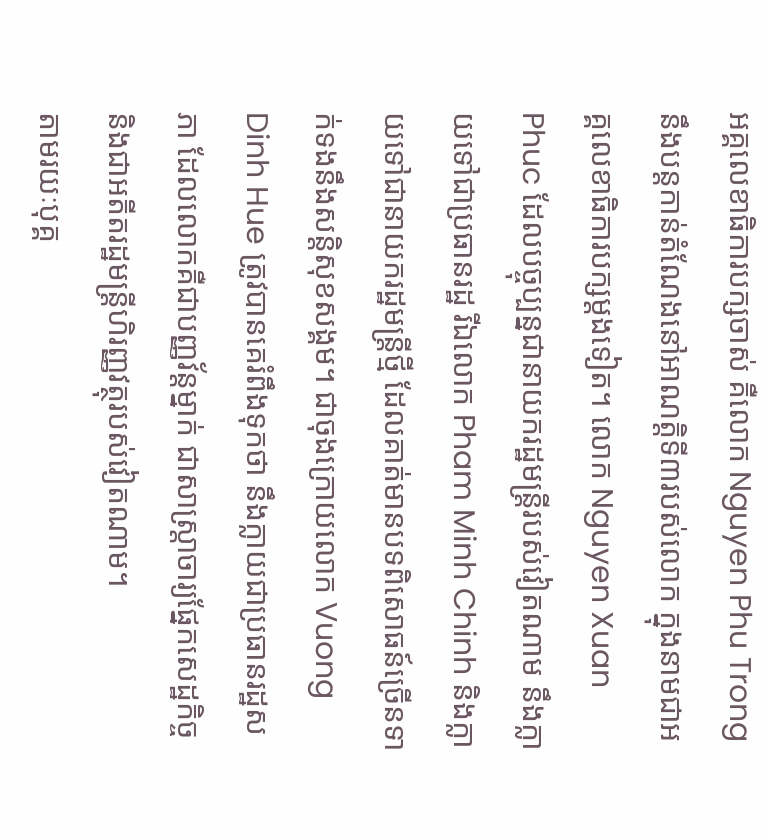អគ្គលេខាធិការបក្សចាស់ គឺលោក Nguyen Phu Trong នឹងបន្តកាន់តំណែងនៅអាណត្តិទី៣របស់លោក ក្នុងនាមជាអគ្គលេខាធិការបក្សម្ដងទៀត។ លោក Nguyen Xuan Phuc ដែលបច្ចុប្បន្នជានាយករដ្ឋមន្ត្រីរបស់វៀតណាម នឹងក្លាយទៅជាប្រធានរដ្ឋ រីឯលោក Pham Minh Chinh និងក្លាយទៅជានាយករដ្ឋមន្ត្រីថ្មី ដែលគាត់មានបទពិសោធន៍ច្រើនទាក់ទងនឹងសន្តិសុខសង្គម។ ជាចុងក្រោយលោក Vuong Dinh Hue ត្រូវបានគេរំពឹងទុកថា នឹងក្លាយជាប្រធានរដ្ឋសភា ដែលលោកគឺជាបញ្ញវ័ន្តម្នាក់ ជាសាស្ត្រាចារ្យផ្នែកសេដ្ឋកិច្ច និងជាអតីតរដ្ឋមន្ត្រីហិរញ្ញវត្ថុរបស់វៀតណាម។
តាមរយៈបុគ្គ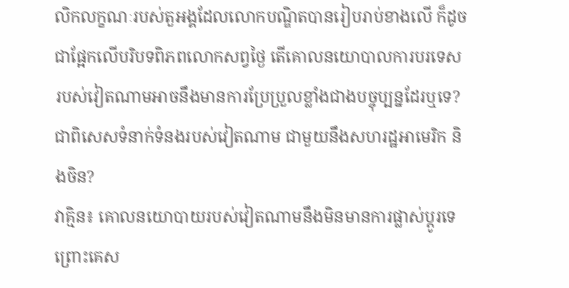លិកលក្ខណៈរបស់តួអង្គដែលលោកបណ្ឌិតបានរៀបរាប់ខាងលើ ក៏ដូចជាផ្អែកលើបរិបទពិភពលោកសព្វថ្ងៃ តើគោលនយោបាលការបរទេសរបស់វៀតណាមអាចនឹងមានការប្រែប្រួលខ្លាំងជាងបច្ចុប្បន្នដែរឬទេ? ជាពិសេសទំនាក់ទំនងរបស់វៀតណាម ជាមួយនឹងសហរដ្ឋអាមេរិក និងចិន?
វាគ្មិន៖ គោលនយោបាយរបស់វៀតណាមនឹងមិនមានការផ្លាស់ប្ដូរទេ ព្រោះគេស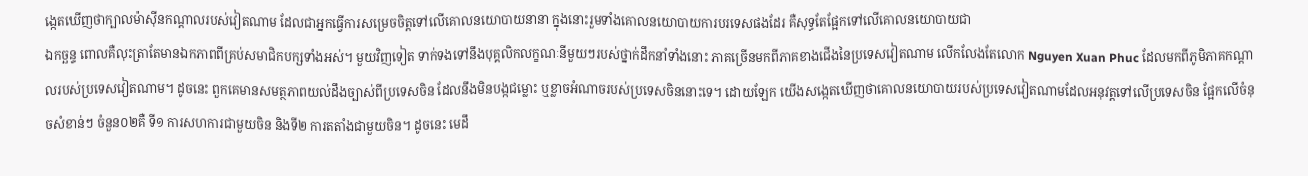ង្កេតឃើញថាក្បាលម៉ាស៊ីនកណ្ដាលរបស់វៀតណាម ដែលជាអ្នកធ្វើការសម្រេចចិត្តទៅលើគោលនយោបាយនានា ក្នុងនោះរួមទាំងគោលនយោបាយការបរទេសផងដែរ គឺសុទ្ធតែផ្អែកទៅលើគោលនយោបាយជា
ឯកច្ឆន្ទ ពោលគឺលុះត្រាតែមានឯកភាពពីគ្រប់សមាជិកបក្សទាំងអស់។ មួយវិញទៀត ទាក់ទងទៅនឹងបុគ្គលិកលក្ខណៈនីមួយៗរបស់ថ្នាក់ដឹកនាំទាំងនោះ ភាគច្រើនមកពីភាគខាងជើងនៃប្រទេសវៀតណាម លើកលែងតែលោក Nguyen Xuan Phuc ដែលមកពីភូមិភាគកណ្ដាលរបស់ប្រទេសវៀតណាម។ ដូចនេះ ពួកគេមានសមត្ថភាពយល់ដឹងច្បាស់ពីប្រទេសចិន ដែលនឹងមិនបង្កជម្លោះ ឬខ្លាចអំណាចរបស់ប្រទេសចិននោះទេ។ ដោយឡែក យើងសង្កេតឃើញថាគោលនយោបាយរបស់ប្រទេសវៀតណាមដែលអនុវត្តទៅលើប្រទេសចិន ផ្អែកលើចំនុចសំខាន់ៗ ចំនួន០២គឺ ទី១ ការសហការជាមួយចិន និងទី២ ការតតាំងជាមួយចិន។ ដូចនេះ មេដឹ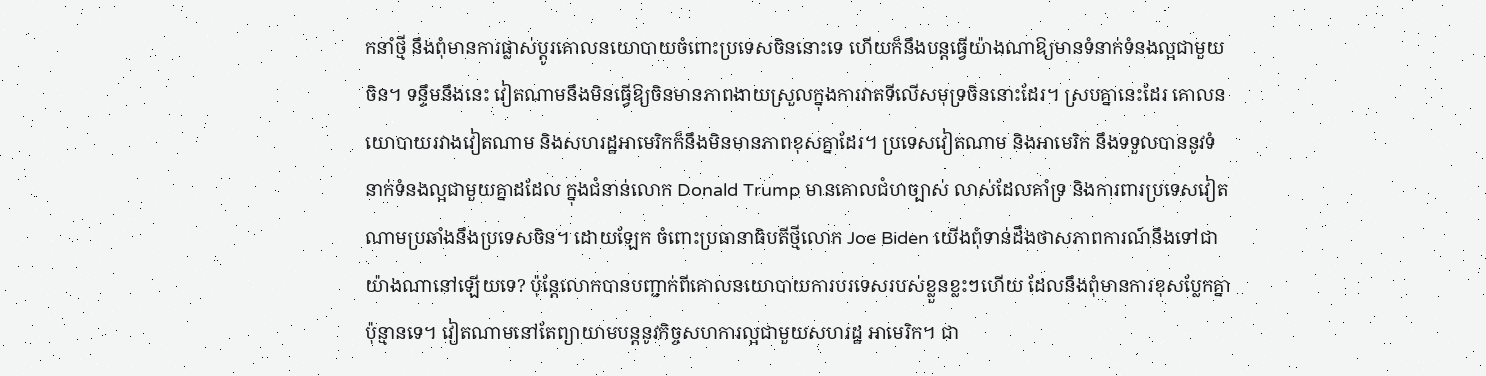កនាំថ្មី នឹងពុំមានការផ្លាស់ប្ដូរគោលនយោបាយចំពោះប្រទេសចិននោះទេ ហើយក៏នឹងបន្តធ្វើយ៉ាងណាឱ្យមានទំនាក់ទំនងល្អជាមួយចិន។ ទន្ទឹមនឹងនេះ វៀតណាមនឹងមិនធ្វើឱ្យចិនមានភាពងាយស្រួលក្នុងការវាតទីលើសមុទ្រចិននោះដែរ។ ស្របគ្នានេះដែរ គោលនយោបាយរវាងវៀតណាម និងសហរដ្ឋអាមេរិកក៏នឹងមិនមានភាពខុសគ្នាដែរ។ ប្រទេសវៀតណាម និងអាមេរិក នឹងទទួលបាននូវទំនាក់ទំនងល្អជាមួយគ្នាដដែល ក្នុងជំនាន់លោក Donald Trump មានគោលជំហច្បាស់ លាស់ដែលគាំទ្រ និងការពារប្រទេសវៀតណាមប្រឆាំងនឹងប្រទេសចិន។ ដោយឡែក ចំពោះប្រធានាធិបតីថ្មីលោក Joe Biden យើងពុំទាន់ដឹងថាសភាពការណ៍នឹងទៅជាយ៉ាងណានៅឡើយទេ? ប៉ុន្តែលោកបានបញ្ជាក់ពីគោលនយោបាយការបរទេសរបស់ខ្លួនខ្លះៗហើយ ដែលនឹងពុំមានការខុសប្លែកគ្នាប៉ុន្មានទេ។ វៀតណាមនៅតែព្យាយាមបន្តនូវកិច្ចសហការល្អជាមួយសហរដ្ឋ អាមេរិក។ ជា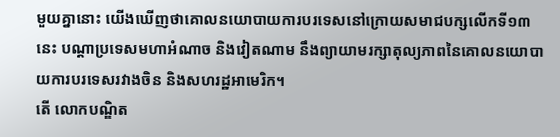មួយគ្នានោះ យើងឃើញថាគោលនយោបាយការបរទេសនៅក្រោយសមាជបក្សលើកទី១៣នេះ បណ្ដាប្រទេសមហាអំណាច និងវៀតណាម នឹងព្យាយាមរក្សាតុល្យភាពនៃគោលនយោបាយការបរទេសរវាងចិន និងសហរដ្ឋអាមេរិក។
តើ លោកបណ្ឌិត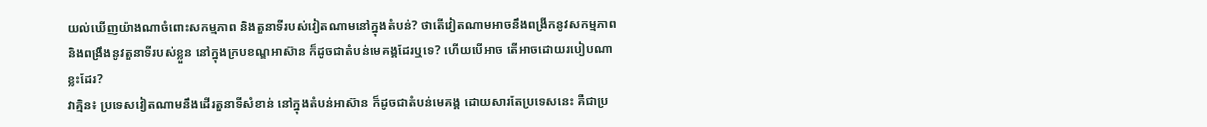យល់ឃើញយ៉ាងណាចំពោះសកម្មភាព និងតួនាទីរបស់វៀតណាមនៅក្នុងតំបន់? ថាតើវៀតណាមអាចនឹងពង្រីកនូវសកម្មភាព និងពង្រឹងនូវតួនាទីរបស់ខ្លួន នៅក្នុងក្របខណ្ឌអាស៊ាន ក៏ដូចជាតំបន់មេគង្គដែរឬទេ? ហើយបើអាច តើអាចដោយរបៀបណាខ្លះដែរ?
វាគ្មិន៖ ប្រទេសវៀតណាមនឹងដើរតួនាទីសំខាន់ នៅក្នុងតំបន់អាស៊ាន ក៏ដូចជាតំបន់មេគង្គ ដោយសារតែប្រទេសនេះ គឺជាប្រ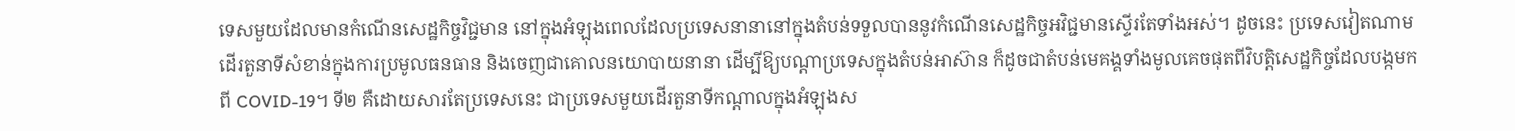ទេសមួយដែលមានកំណើនសេដ្ឋកិច្ចវិជ្ជមាន នៅក្នុងអំឡុងពេលដែលប្រទេសនានានៅក្នុងតំបន់ទទួលបាននូវកំណើនសេដ្ឋកិច្ចអវិជ្ជមានស្ទើរតែទាំងអស់។ ដូចនេះ ប្រទេសវៀតណាមដើរតួនាទីសំខាន់ក្នុងការប្រមូលធនធាន និងចេញជាគោលនយោបាយនានា ដើម្បីឱ្យបណ្ដាប្រទេសក្នុងតំបន់អាស៊ាន ក៏ដូចជាតំបន់មេគង្គទាំងមូលគេចផុតពីវិបត្តិសេដ្ឋកិច្ចដែលបង្កមកពី COVID-19។ ទី២ គឺដោយសារតែប្រទេសនេះ ជាប្រទេសមួយដើរតួនាទីកណ្ដាលក្នុងអំឡុងស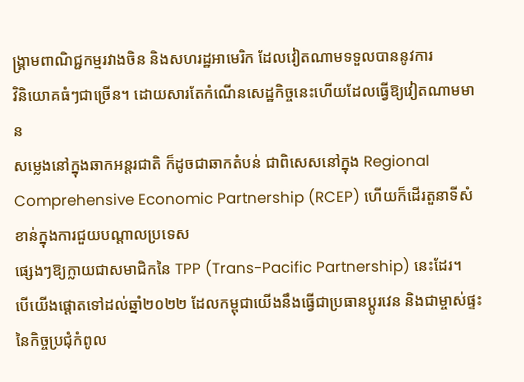ង្រ្គាមពាណិជ្ជកម្មរវាងចិន និងសហរដ្ឋអាមេរិក ដែលវៀតណាមទទួលបាននូវការ
វិនិយោគធំៗជាច្រើន។ ដោយសារតែកំណើនសេដ្ឋកិច្ចនេះហើយដែលធ្វើឱ្យវៀតណាមមាន
សម្លេងនៅក្នុងឆាកអន្តរជាតិ ក៏ដូចជាឆាកតំបន់ ជាពិសេសនៅក្នុង Regional Comprehensive Economic Partnership (RCEP) ហើយក៏ដើរតួនាទីសំខាន់ក្នុងការជួយបណ្ដាលប្រទេស
ផ្សេងៗឱ្យក្លាយជាសមាជិកនៃ TPP (Trans-Pacific Partnership) នេះដែរ។
បើយើងផ្តោតទៅដល់ឆ្នាំ២០២២ ដែលកម្ពុជាយើងនឹងធ្វើជាប្រធានប្តូរវេន និងជាម្ចាស់ផ្ទះនៃកិច្ចប្រជុំកំពូល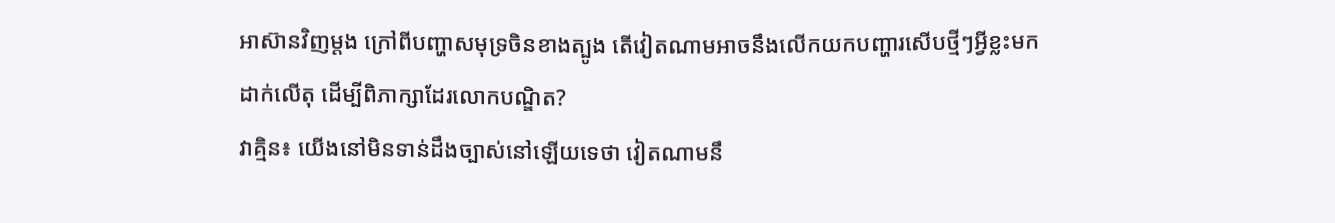អាស៊ានវិញម្តង ក្រៅពីបញ្ហាសមុទ្រចិនខាងត្បូង តើវៀតណាមអាចនឹងលើកយកបញ្ហារសើបថ្មីៗអ្វីខ្លះមកដាក់លើតុ ដើម្បីពិភាក្សាដែរលោកបណ្ឌិត?
វាគ្មិន៖ យើងនៅមិនទាន់ដឹងច្បាស់នៅឡើយទេថា វៀតណាមនឹ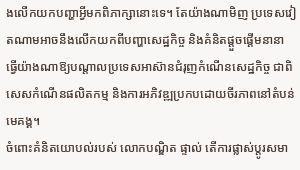ងលើកយកបញ្ហាអ្វីមកពិភាក្សានោះទេ។ តែយ៉ាងណាមិញ ប្រទេសវៀតណាមអាចនឹងលើកយកពីបញ្ហាសេដ្ឋកិច្ច និងគំនិតផ្តួចផ្ដើមនានា ធ្វើយ៉ាងណាឱ្យបណ្ដាលប្រទេសអាស៊ានជំរុញកំណើនសេដ្ឋកិច្ច ជាពិសេសកំណើនផលិតកម្ម និងការអភិវឌ្ឍប្រកបដោយចីរភាពនៅតំបន់មេគង្គ។
ចំពោះគំនិតយោបល់របស់ លោកបណ្ឌិត ផ្ទាល់ តើការផ្លាស់ប្តូរសមា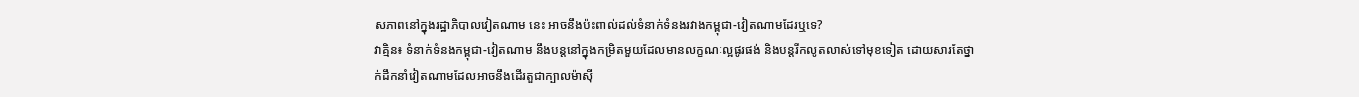សភាពនៅក្នុងរដ្ឋាភិបាលវៀតណាម នេះ អាចនឹងប៉ះពាល់ដល់ទំនាក់ទំនងរវាងកម្ពុជា-វៀតណាមដែរឬទេ?
វាគ្មិន៖ ទំនាក់ទំនងកម្ពុជា-វៀតណាម នឹងបន្តនៅក្នុងកម្រិតមួយដែលមានលក្ខណៈល្អផូរផង់ និងបន្តរីកលូតលាស់ទៅមុខទៀត ដោយសារតែថ្នាក់ដឹកនាំវៀតណាមដែលអាចនឹងដើរតួជាក្បាលម៉ាស៊ី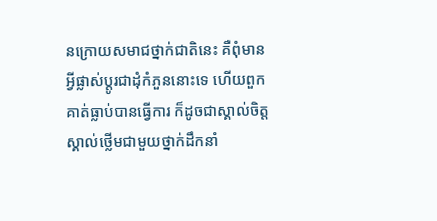នក្រោយសមាជថ្នាក់ជាតិនេះ គឺពុំមានអ្វីផ្លាស់ប្តូរជាដុំកំភួននោះទេ ហើយពួកគាត់ធ្លាប់បានធ្វើការ ក៏ដូចជាស្គាល់ចិត្តស្គាល់ថ្លើមជាមួយថ្នាក់ដឹកនាំ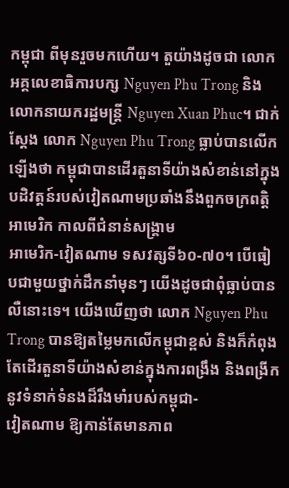កម្ពុជា ពីមុនរួចមកហើយ។ តួយ៉ាងដូចជា លោកអគ្គលេខាធិការបក្ស Nguyen Phu Trong និងលោកនាយករដ្ឋមន្រ្តី Nguyen Xuan Phuc។ ជាក់ស្តែង លោក Nguyen Phu Trong ធ្លាប់បានលើកឡើងថា កម្ពុជាបានដើរតួនាទីយ៉ាងសំខាន់នៅក្នុងបដិវត្តន៍របស់វៀតណាមប្រឆាំងនឹងពួកចក្រពត្តិអាមេរិក កាលពីជំនាន់សង្រ្គាម
អាមេរិក-វៀតណាម ទសវត្សទី៦០-៧០។ បើធៀបជាមួយថ្នាក់ដឹកនាំមុនៗ យើងដូចជាពុំធ្លាប់បានលឺនោះទេ។ យើងឃើញថា លោក Nguyen Phu Trong បានឱ្យតម្លៃមកលើកម្ពុជាខ្ពស់ និងក៏កំពុងតែដើរតួនាទីយ៉ាងសំខាន់ក្នុងការពង្រឹង និងពង្រីកនូវទំនាក់ទំនងដ៏រឹងមាំរបស់កម្ពុជា-
វៀតណាម ឱ្យកាន់តែមានភាព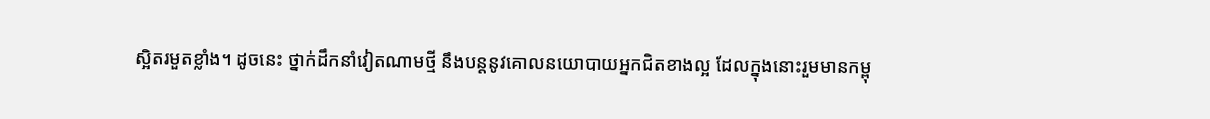ស្អិតរមួតខ្លាំង។ ដូចនេះ ថ្នាក់ដឹកនាំវៀតណាមថ្មី នឹងបន្តនូវគោលនយោបាយអ្នកជិតខាងល្អ ដែលក្នុងនោះរួមមានកម្ពុ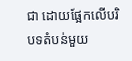ជា ដោយផ្អែកលើបរិបទតំបន់មួយ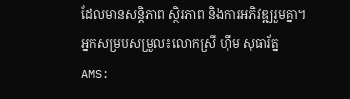ដែលមានសន្តិភាព ស្ថិរភាព និងការអភិវឌ្ឍរួមគ្នា។
អ្នកសម្របសម្រួល៖លោកស្រី ហ៊ឹម សុធារ័ត្ន
AMS: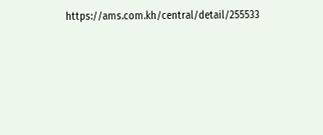https://ams.com.kh/central/detail/255533